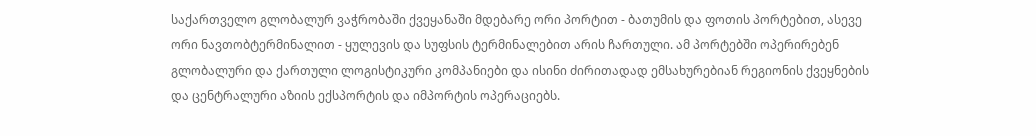საქართველო გლობალურ ვაჭრობაში ქვეყანაში მდებარე ორი პორტით - ბათუმის და ფოთის პორტებით, ასევე ორი ნავთობტერმინალით - ყულევის და სუფსის ტერმინალებით არის ჩართული. ამ პორტებში ოპერირებენ გლობალური და ქართული ლოგისტიკური კომპანიები და ისინი ძირითადად ემსახურებიან რეგიონის ქვეყნების და ცენტრალური აზიის ექსპორტის და იმპორტის ოპერაციებს.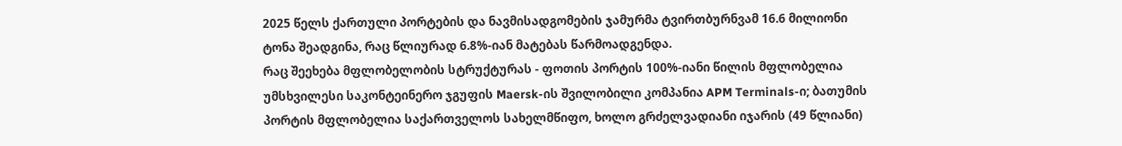2025 წელს ქართული პორტების და ნავმისადგომების ჯამურმა ტვირთბურნვამ 16.6 მილიონი ტონა შეადგინა, რაც წლიურად 6.8%-იან მატებას წარმოადგენდა.
რაც შეეხება მფლობელობის სტრუქტურას - ფოთის პორტის 100%-იანი წილის მფლობელია უმსხვილესი საკონტეინერო ჯგუფის Maersk-ის შვილობილი კომპანია APM Terminals-ი; ბათუმის პორტის მფლობელია საქართველოს სახელმწიფო, ხოლო გრძელვადიანი იჯარის (49 წლიანი)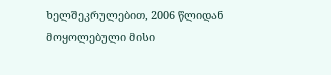ხელშეკრულებით, 2006 წლიდან მოყოლებული მისი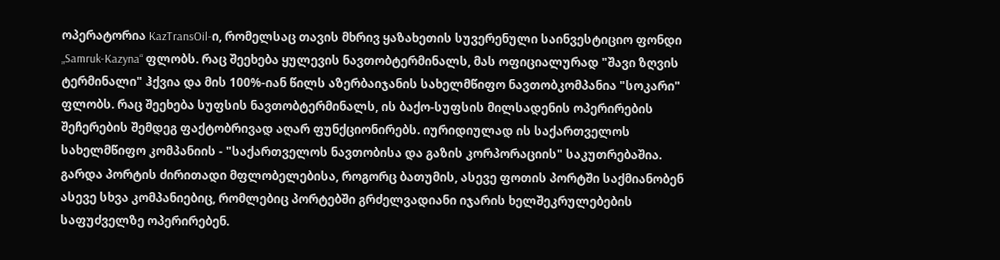ოპერატორია KazTransOil-ი, რომელსაც თავის მხრივ ყაზახეთის სუვერენული საინვესტიციო ფონდი „Samruk-Kazyna“ ფლობს. რაც შეეხება ყულევის ნავთობტერმინალს, მას ოფიციალურად "შავი ზღვის ტერმინალი" ჰქვია და მის 100%-იან წილს აზერბაიჯანის სახელმწიფო ნავთობკომპანია "სოკარი" ფლობს. რაც შეეხება სუფსის ნავთობტერმინალს, ის ბაქო-სუფსის მილსადენის ოპერირების შეჩერების შემდეგ ფაქტობრივად აღარ ფუნქციონირებს. იურიდიულად ის საქართველოს სახელმწიფო კომპანიის - "საქართველოს ნავთობისა და გაზის კორპორაციის" საკუთრებაშია.
გარდა პორტის ძირითადი მფლობელებისა, როგორც ბათუმის, ასევე ფოთის პორტში საქმიანობენ ასევე სხვა კომპანიებიც, რომლებიც პორტებში გრძელვადიანი იჯარის ხელშეკრულებების საფუძველზე ოპერირებენ.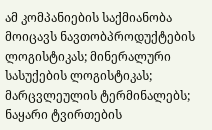ამ კომპანიების საქმიანობა მოიცავს ნავთობპროდუქტების ლოგისტიკას; მინერალური სასუქების ლოგისტიკას; მარცვლეულის ტერმინალებს; ნაყარი ტვირთების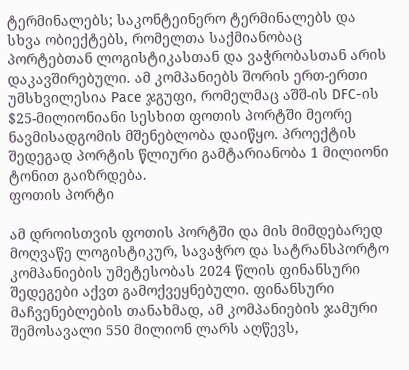ტერმინალებს; საკონტეინერო ტერმინალებს და სხვა ობიექტებს, რომელთა საქმიანობაც პორტებთან ლოგისტიკასთან და ვაჭრობასთან არის დაკავშირებული. ამ კომპანიებს შორის ერთ-ერთი უმსხვილესია Pace ჯგუფი, რომელმაც აშშ-ის DFC-ის $25-მილიონიანი სესხით ფოთის პორტში მეორე ნავმისადგომის მშენებლობა დაიწყო. პროექტის შედეგად პორტის წლიური გამტარიანობა 1 მილიონი ტონით გაიზრდება.
ფოთის პორტი

ამ დროისთვის ფოთის პორტში და მის მიმდებარედ მოღვაწე ლოგისტიკურ, სავაჭრო და სატრანსპორტო კომპანიების უმეტესობას 2024 წლის ფინანსური შედეგები აქვთ გამოქვეყნებული. ფინანსური მაჩვენებლების თანახმად, ამ კომპანიების ჯამური შემოსავალი 550 მილიონ ლარს აღწევს,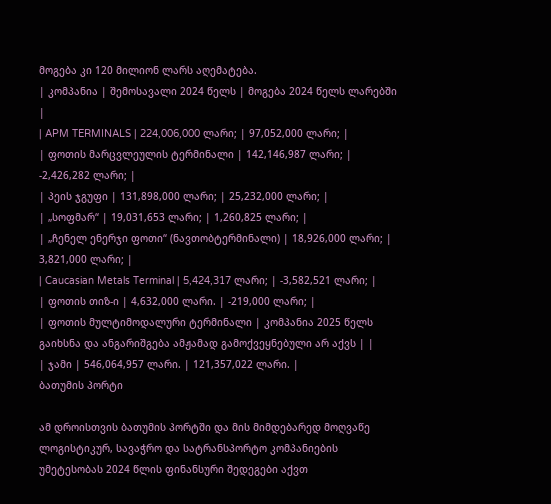მოგება კი 120 მილიონ ლარს აღემატება.
| კომპანია | შემოსავალი 2024 წელს | მოგება 2024 წელს ლარებში |
| APM TERMINALS | 224,006,000 ლარი; | 97,052,000 ლარი; |
| ფოთის მარცვლეულის ტერმინალი | 142,146,987 ლარი; | -2,426,282 ლარი; |
| პეის ჯგუფი | 131,898,000 ლარი; | 25,232,000 ლარი; |
| „სოფმარ“ | 19,031,653 ლარი; | 1,260,825 ლარი; |
| „ჩენელ ენერჯი ფოთი“ (ნავთობტერმინალი) | 18,926,000 ლარი; | 3,821,000 ლარი; |
| Caucasian Metals Terminal | 5,424,317 ლარი; | -3,582,521 ლარი; |
| ფოთის თიზ-ი | 4,632,000 ლარი. | -219,000 ლარი; |
| ფოთის მულტიმოდალური ტერმინალი | კომპანია 2025 წელს გაიხსნა და ანგარიშგება ამჟამად გამოქვეყნებული არ აქვს | |
| ჯამი | 546,064,957 ლარი. | 121,357,022 ლარი. |
ბათუმის პორტი

ამ დროისთვის ბათუმის პორტში და მის მიმდებარედ მოღვაწე ლოგისტიკურ, სავაჭრო და სატრანსპორტო კომპანიების უმეტესობას 2024 წლის ფინანსური შედეგები აქვთ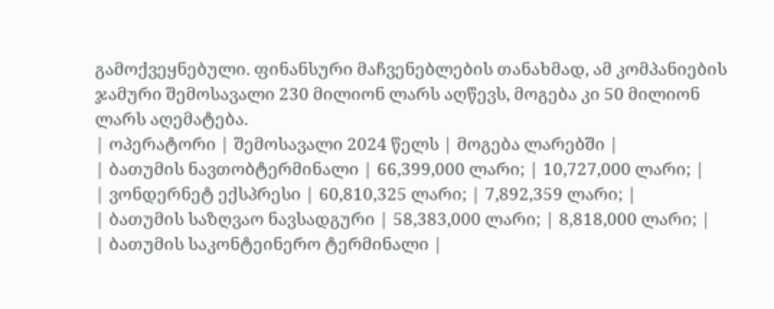გამოქვეყნებული. ფინანსური მაჩვენებლების თანახმად, ამ კომპანიების ჯამური შემოსავალი 230 მილიონ ლარს აღწევს, მოგება კი 50 მილიონ ლარს აღემატება.
| ოპერატორი | შემოსავალი 2024 წელს | მოგება ლარებში |
| ბათუმის ნავთობტერმინალი | 66,399,000 ლარი; | 10,727,000 ლარი; |
| ვონდერნეტ ექსპრესი | 60,810,325 ლარი; | 7,892,359 ლარი; |
| ბათუმის საზღვაო ნავსადგური | 58,383,000 ლარი; | 8,818,000 ლარი; |
| ბათუმის საკონტეინერო ტერმინალი |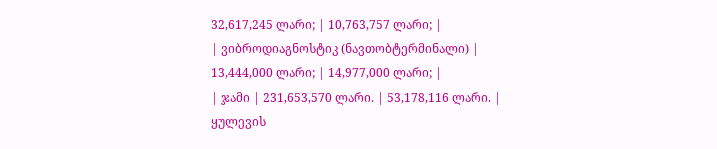32,617,245 ლარი; | 10,763,757 ლარი; |
| ვიბროდიაგნოსტიკ (ნავთობტერმინალი) | 13,444,000 ლარი; | 14,977,000 ლარი; |
| ჯამი | 231,653,570 ლარი. | 53,178,116 ლარი. |
ყულევის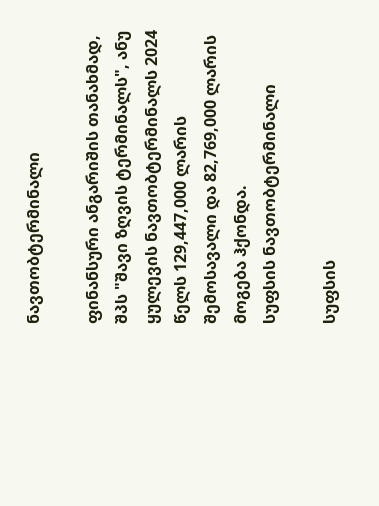ნავთობტერმინალი

ფინანსური ანგარიშის თანახმად, შპს "შავი ზღვის ტერმინალს", ანუ ყულევის ნავთობტერმინალს 2024 წელს 129,447,000 ლარის შემოსავალი და 82,769,000 ლარის მოგება ჰქონდა.
სუფსის ნავთობტერმინალი

სუფსის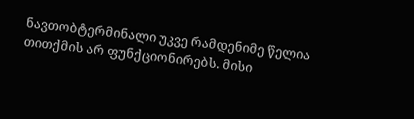ნავთობტერმინალი უკვე რამდენიმე წელია თითქმის არ ფუნქციონირებს. მისი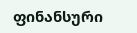ფინანსური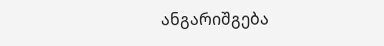ანგარიშგება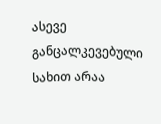ასევე განცალკევებული სახით არაა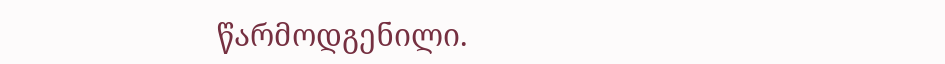წარმოდგენილი.